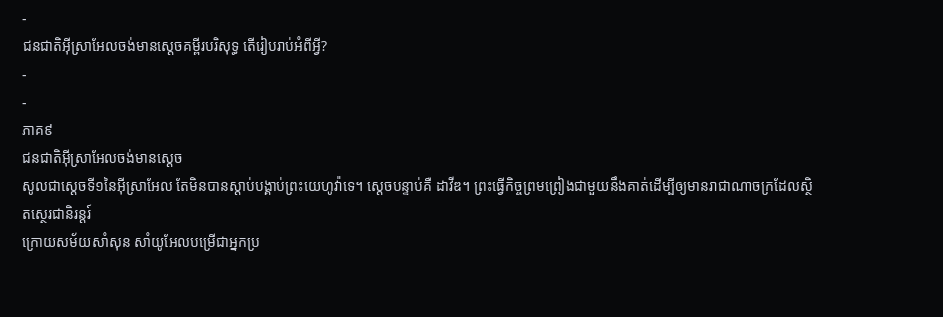-
ជនជាតិអ៊ីស្រាអែលចង់មានស្តេចគម្ពីរបរិសុទ្ធ តើរៀបរាប់អំពីអ្វី?
-
-
ភាគ៩
ជនជាតិអ៊ីស្រាអែលចង់មានស្តេច
សូលជាស្តេចទី១នៃអ៊ីស្រាអែល តែមិនបានស្ដាប់បង្គាប់ព្រះយេហូវ៉ាទេ។ ស្តេចបន្ទាប់គឺ ដាវីឌ។ ព្រះធ្វើកិច្ចព្រមព្រៀងជាមួយនឹងគាត់ដើម្បីឲ្យមានរាជាណាចក្រដែលស្ថិតស្ថេរជានិរន្តរ៍
ក្រោយសម័យសាំសុន សាំយូអែលបម្រើជាអ្នកប្រ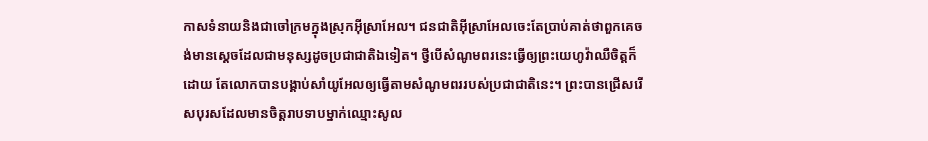កាសទំនាយនិងជាចៅក្រមក្នុងស្រុកអ៊ីស្រាអែល។ ជនជាតិអ៊ីស្រាអែលចេះតែប្រាប់គាត់ថាពួកគេចង់មានស្តេចដែលជាមនុស្សដូចប្រជាជាតិឯទៀត។ ថ្វីបើសំណូមពរនេះធ្វើឲ្យព្រះយេហូវ៉ាឈឺចិត្តក៏ដោយ តែលោកបានបង្គាប់សាំយូអែលឲ្យធ្វើតាមសំណូមពររបស់ប្រជាជាតិនេះ។ ព្រះបានជ្រើសរើសបុរសដែលមានចិត្តរាបទាបម្នាក់ឈ្មោះសូល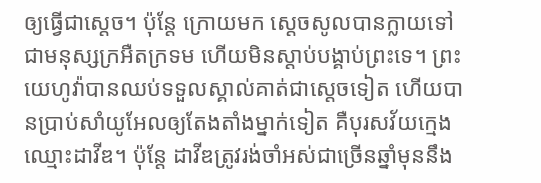ឲ្យធ្វើជាស្តេច។ ប៉ុន្តែ ក្រោយមក ស្តេចសូលបានក្លាយទៅជាមនុស្សក្រអឺតក្រទម ហើយមិនស្ដាប់បង្គាប់ព្រះទេ។ ព្រះយេហូវ៉ាបានឈប់ទទួលស្គាល់គាត់ជាស្តេចទៀត ហើយបានប្រាប់សាំយូអែលឲ្យតែងតាំងម្នាក់ទៀត គឺបុរសវ័យក្មេងឈ្មោះដាវីឌ។ ប៉ុន្តែ ដាវីឌត្រូវរង់ចាំអស់ជាច្រើនឆ្នាំមុននឹង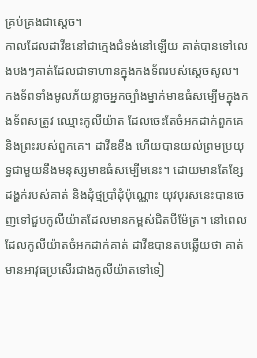គ្រប់គ្រងជាស្តេច។
កាលដែលដាវីឌនៅជាក្មេងជំទង់នៅឡើយ គាត់បានទៅលេងបងៗគាត់ដែលជាទាហានក្នុងកងទ័ពរបស់ស្តេចសូល។ កងទ័ពទាំងមូលភ័យខ្លាចអ្នកច្បាំងម្នាក់មាឌធំសម្បើមក្នុងកងទ័ពសត្រូវ ឈ្មោះកូលីយ៉ាត ដែលចេះតែចំអកដាក់ពួកគេនិងព្រះរបស់ពួកគេ។ ដាវីឌខឹង ហើយបានយល់ព្រមប្រយុទ្ធជាមួយនឹងមនុស្សមាឌធំសម្បើមនេះ។ ដោយមានតែខ្សែដង្ហក់របស់គាត់ និងដុំថ្មប្រាំដុំប៉ុណ្ណោះ យុវបុរសនេះបានចេញទៅជួបកូលីយ៉ាតដែលមានកម្ពស់ជិតបីម៉ែត្រ។ នៅពេលដែលកូលីយ៉ាតចំអកដាក់គាត់ ដាវីឌបានតបឆ្លើយថា គាត់មានអាវុធប្រសើរជាងកូលីយ៉ាតទៅទៀ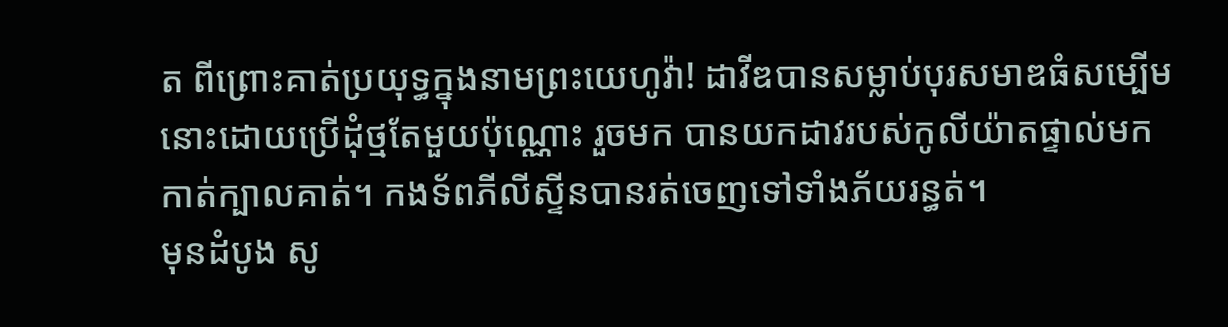ត ពីព្រោះគាត់ប្រយុទ្ធក្នុងនាមព្រះយេហូវ៉ា! ដាវីឌបានសម្លាប់បុរសមាឌធំសម្បើមនោះដោយប្រើដុំថ្មតែមួយប៉ុណ្ណោះ រួចមក បានយកដាវរបស់កូលីយ៉ាតផ្ទាល់មកកាត់ក្បាលគាត់។ កងទ័ពភីលីស្ទីនបានរត់ចេញទៅទាំងភ័យរន្ធត់។
មុនដំបូង សូ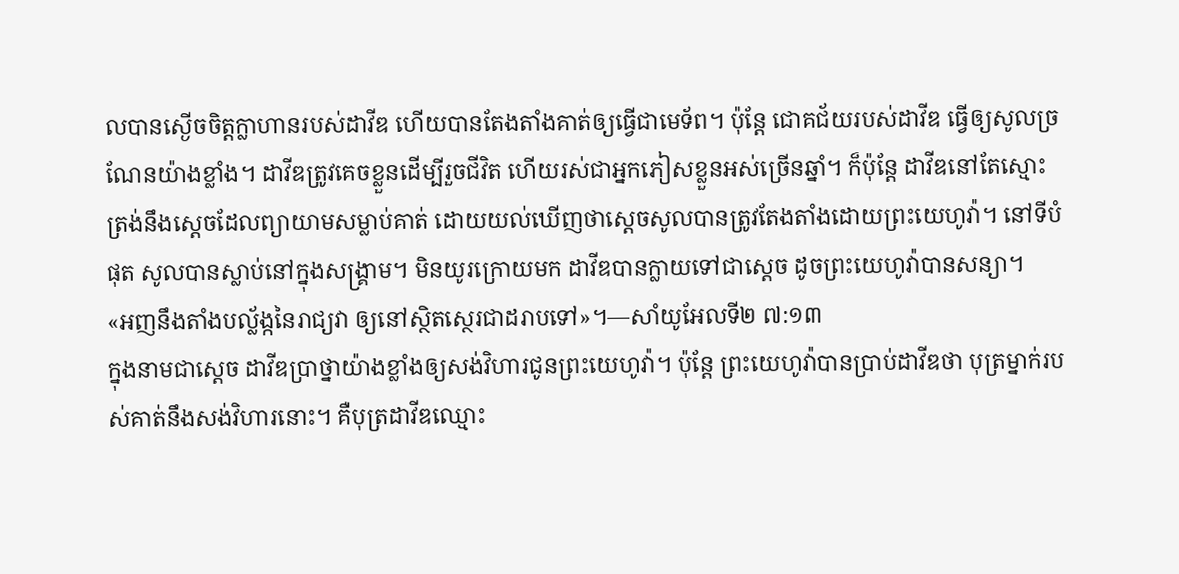លបានស្ងើចចិត្តក្លាហានរបស់ដាវីឌ ហើយបានតែងតាំងគាត់ឲ្យធ្វើជាមេទ័ព។ ប៉ុន្តែ ជោគជ័យរបស់ដាវីឌ ធ្វើឲ្យសូលច្រណែនយ៉ាងខ្លាំង។ ដាវីឌត្រូវគេចខ្លួនដើម្បីរួចជីវិត ហើយរស់ជាអ្នកភៀសខ្លួនអស់ច្រើនឆ្នាំ។ ក៏ប៉ុន្តែ ដាវីឌនៅតែស្មោះត្រង់នឹងស្តេចដែលព្យាយាមសម្លាប់គាត់ ដោយយល់ឃើញថាស្តេចសូលបានត្រូវតែងតាំងដោយព្រះយេហូវ៉ា។ នៅទីបំផុត សូលបានស្លាប់នៅក្នុងសង្គ្រាម។ មិនយូរក្រោយមក ដាវីឌបានក្លាយទៅជាស្តេច ដូចព្រះយេហូវ៉ាបានសន្យា។
«អញនឹងតាំងបល្ល័ង្កនៃរាជ្យវា ឲ្យនៅស្ថិតស្ថេរជាដរាបទៅ»។—សាំយូអែលទី២ ៧:១៣
ក្នុងនាមជាស្តេច ដាវីឌប្រាថ្នាយ៉ាងខ្លាំងឲ្យសង់វិហារជូនព្រះយេហូវ៉ា។ ប៉ុន្តែ ព្រះយេហូវ៉ាបានប្រាប់ដាវីឌថា បុត្រម្នាក់របស់គាត់នឹងសង់វិហារនោះ។ គឺបុត្រដាវីឌឈ្មោះ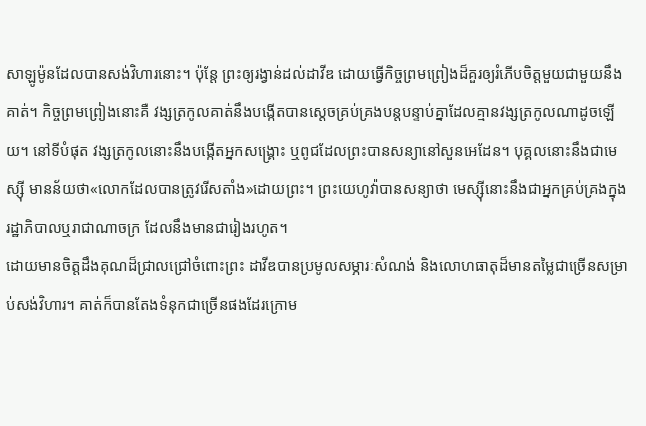សាឡូម៉ូនដែលបានសង់វិហារនោះ។ ប៉ុន្តែ ព្រះឲ្យរង្វាន់ដល់ដាវីឌ ដោយធ្វើកិច្ចព្រមព្រៀងដ៏គួរឲ្យរំភើបចិត្តមួយជាមួយនឹងគាត់។ កិច្ចព្រមព្រៀងនោះគឺ វង្សត្រកូលគាត់នឹងបង្កើតបានស្តេចគ្រប់គ្រងបន្តបន្ទាប់គ្នាដែលគ្មានវង្សត្រកូលណាដូចឡើយ។ នៅទីបំផុត វង្សត្រកូលនោះនឹងបង្កើតអ្នកសង្គ្រោះ ឬពូជដែលព្រះបានសន្យានៅសួនអេដែន។ បុគ្គលនោះនឹងជាមេស្ស៊ី មានន័យថា«លោកដែលបានត្រូវរើសតាំង»ដោយព្រះ។ ព្រះយេហូវ៉ាបានសន្យាថា មេស្ស៊ីនោះនឹងជាអ្នកគ្រប់គ្រងក្នុងរដ្ឋាភិបាលឬរាជាណាចក្រ ដែលនឹងមានជារៀងរហូត។
ដោយមានចិត្តដឹងគុណដ៏ជ្រាលជ្រៅចំពោះព្រះ ដាវីឌបានប្រមូលសម្ភារៈសំណង់ និងលោហធាតុដ៏មានតម្លៃជាច្រើនសម្រាប់សង់វិហារ។ គាត់ក៏បានតែងទំនុកជាច្រើនផងដែរក្រោម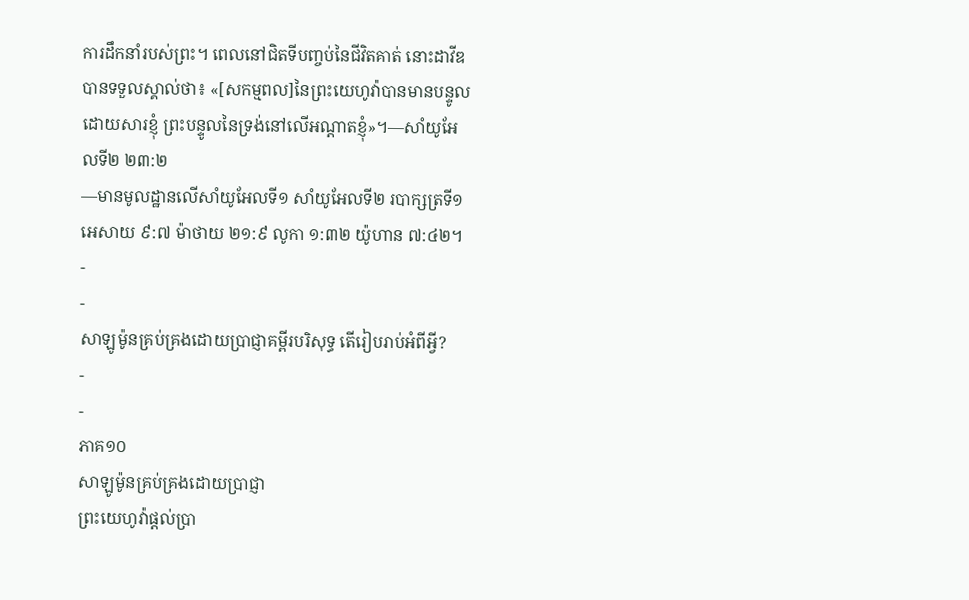ការដឹកនាំរបស់ព្រះ។ ពេលនៅជិតទីបញ្ចប់នៃជីវិតគាត់ នោះដាវីឌបានទទួលស្គាល់ថា៖ «[សកម្មពល]នៃព្រះយេហូវ៉ាបានមានបន្ទូលដោយសារខ្ញុំ ព្រះបន្ទូលនៃទ្រង់នៅលើអណ្ដាតខ្ញុំ»។—សាំយូអែលទី២ ២៣:២
—មានមូលដ្ឋានលើសាំយូអែលទី១ សាំយូអែលទី២ របាក្សត្រទី១ អេសាយ ៩:៧ ម៉ាថាយ ២១:៩ លូកា ១:៣២ យ៉ូហាន ៧:៤២។
-
-
សាឡូម៉ូនគ្រប់គ្រងដោយប្រាជ្ញាគម្ពីរបរិសុទ្ធ តើរៀបរាប់អំពីអ្វី?
-
-
ភាគ១០
សាឡូម៉ូនគ្រប់គ្រងដោយប្រាជ្ញា
ព្រះយេហូវ៉ាផ្ដល់ប្រា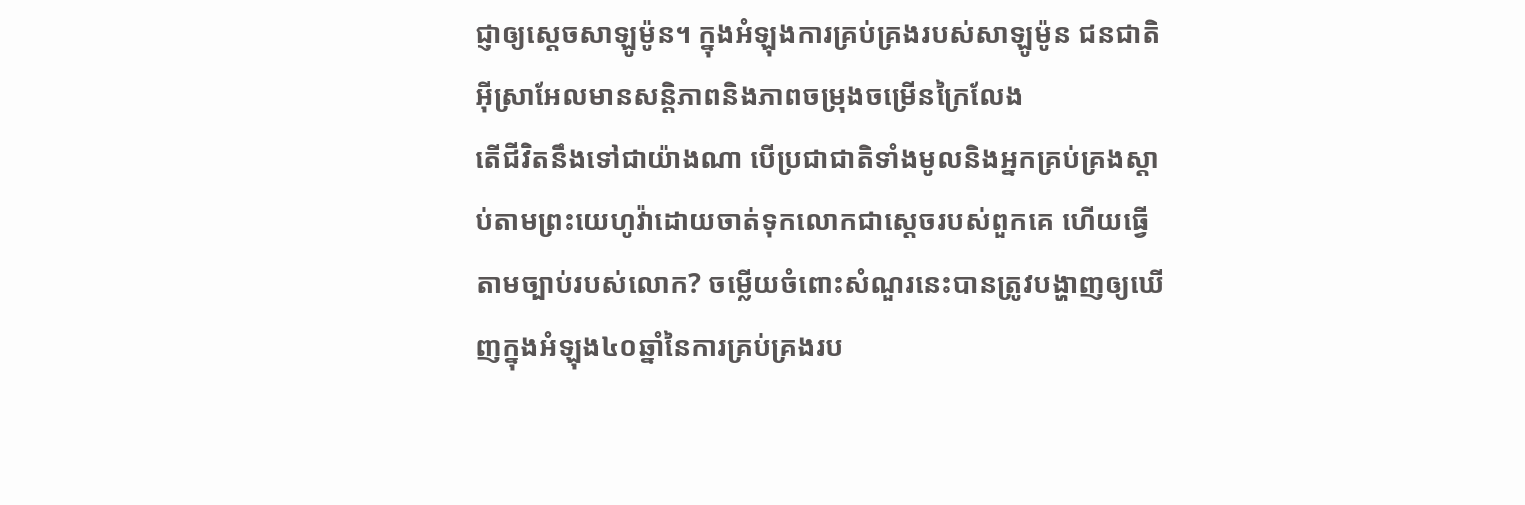ជ្ញាឲ្យស្តេចសាឡូម៉ូន។ ក្នុងអំឡុងការគ្រប់គ្រងរបស់សាឡូម៉ូន ជនជាតិអ៊ីស្រាអែលមានសន្ដិភាពនិងភាពចម្រុងចម្រើនក្រៃលែង
តើជីវិតនឹងទៅជាយ៉ាងណា បើប្រជាជាតិទាំងមូលនិងអ្នកគ្រប់គ្រងស្ដាប់តាមព្រះយេហូវ៉ាដោយចាត់ទុកលោកជាស្តេចរបស់ពួកគេ ហើយធ្វើតាមច្បាប់របស់លោក? ចម្លើយចំពោះសំណួរនេះបានត្រូវបង្ហាញឲ្យឃើញក្នុងអំឡុង៤០ឆ្នាំនៃការគ្រប់គ្រងរប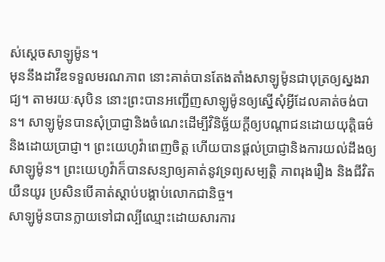ស់ស្តេចសាឡូម៉ូន។
មុននឹងដាវីឌទទួលមរណភាព នោះគាត់បានតែងតាំងសាឡូម៉ូនជាបុត្រឲ្យស្នងរាជ្យ។ តាមរយៈសុបិន នោះព្រះបានអញ្ជើញសាឡូម៉ូនឲ្យស្នើសុំអ្វីដែលគាត់ចង់បាន។ សាឡូម៉ូនបានសុំប្រាជ្ញានិងចំណេះដើម្បីវិនិច្ឆ័យក្ដីឲ្យបណ្ដាជនដោយយុត្ដិធម៌និងដោយប្រាជ្ញា។ ព្រះយេហូវ៉ាពេញចិត្ត ហើយបានផ្ដល់ប្រាជ្ញានិងការយល់ដឹងឲ្យសាឡូម៉ូន។ ព្រះយេហូវ៉ាក៏បានសន្យាឲ្យគាត់នូវទ្រព្យសម្បត្ដិ ភាពរុងរឿង និងជីវិតយឺនយូរ ប្រសិនបើគាត់ស្ដាប់បង្គាប់លោកជានិច្ច។
សាឡូម៉ូនបានក្លាយទៅជាល្បីឈ្មោះដោយសារការ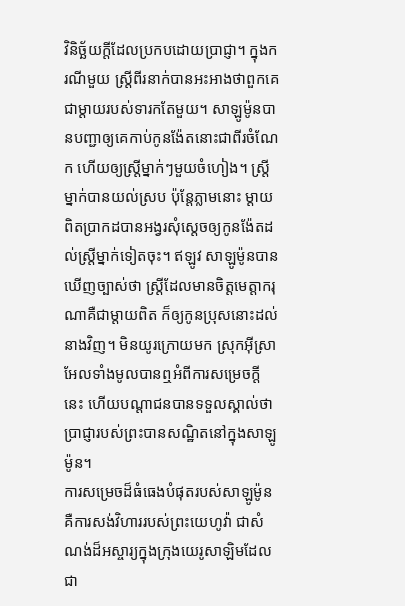វិនិច្ឆ័យក្ដីដែលប្រកបដោយប្រាជ្ញា។ ក្នុងករណីមួយ ស្ត្រីពីរនាក់បានអះអាងថាពួកគេជាម្ដាយរបស់ទារកតែមួយ។ សាឡូម៉ូនបានបញ្ជាឲ្យគេកាប់កូនង៉ែតនោះជាពីរចំណែក ហើយឲ្យស្ត្រីម្នាក់ៗមួយចំហៀង។ ស្ត្រីម្នាក់បានយល់ស្រប ប៉ុន្តែភ្លាមនោះ ម្ដាយពិតប្រាកដបានអង្វរសុំស្តេចឲ្យកូនង៉ែតដល់ស្ត្រីម្នាក់ទៀតចុះ។ ឥឡូវ សាឡូម៉ូនបានឃើញច្បាស់ថា ស្ត្រីដែលមានចិត្តមេត្ដាករុណាគឺជាម្ដាយពិត ក៏ឲ្យកូនប្រុសនោះដល់នាងវិញ។ មិនយូរក្រោយមក ស្រុកអ៊ីស្រាអែលទាំងមូលបានឮអំពីការសម្រេចក្ដីនេះ ហើយបណ្ដាជនបានទទួលស្គាល់ថា ប្រាជ្ញារបស់ព្រះបានសណ្ឋិតនៅក្នុងសាឡូម៉ូន។
ការសម្រេចដ៏ធំធេងបំផុតរបស់សាឡូម៉ូន គឺការសង់វិហាររបស់ព្រះយេហូវ៉ា ជាសំណង់ដ៏អស្ចារ្យក្នុងក្រុងយេរូសាឡិមដែលជា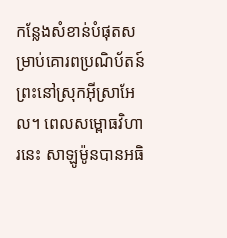កន្លែងសំខាន់បំផុតសម្រាប់គោរពប្រណិប័តន៍ព្រះនៅស្រុកអ៊ីស្រាអែល។ ពេលសម្ពោធវិហារនេះ សាឡូម៉ូនបានអធិ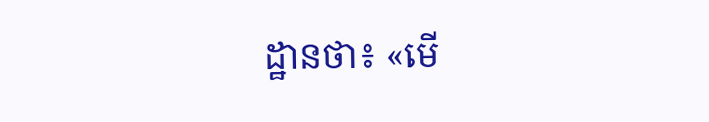ដ្ឋានថា៖ «មើ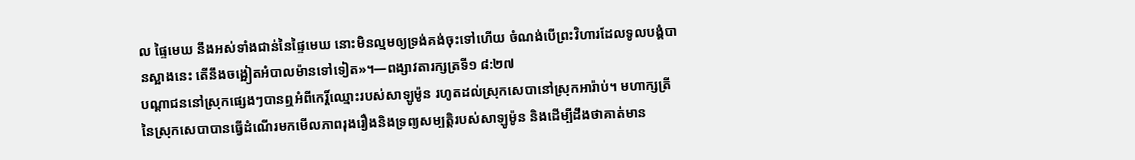ល ផ្ទៃមេឃ នឹងអស់ទាំងជាន់នៃផ្ទៃមេឃ នោះមិនល្មមឲ្យទ្រង់គង់ចុះទៅហើយ ចំណង់បើព្រះវិហារដែលទូលបង្គំបានស្អាងនេះ តើនឹងចង្អៀតអំបាលម៉ានទៅទៀត»។—ពង្សាវតារក្សត្រទី១ ៨:២៧
បណ្ដាជននៅស្រុកផ្សេងៗបានឮអំពីកេរ្ដិ៍ឈ្មោះរបស់សាឡូម៉ូន រហូតដល់ស្រុកសេបានៅស្រុកអារ៉ាប់។ មហាក្សត្រីនៃស្រុកសេបាបានធ្វើដំណើរមកមើលភាពរុងរឿងនិងទ្រព្យសម្បត្ដិរបស់សាឡូម៉ូន និងដើម្បីដឹងថាគាត់មាន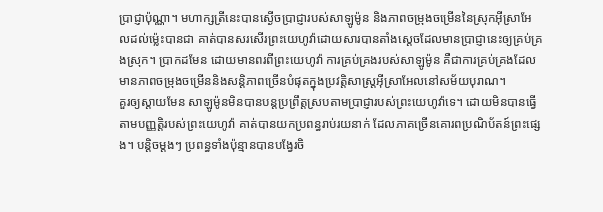ប្រាជ្ញាប៉ុណ្ណា។ មហាក្សត្រីនេះបានស្ងើចប្រាជ្ញារបស់សាឡូម៉ូន និងភាពចម្រុងចម្រើននៃស្រុកអ៊ីស្រាអែលដល់ម្ល៉េះបានជា គាត់បានសរសើរព្រះយេហូវ៉ាដោយសារបានតាំងស្តេចដែលមានប្រាជ្ញានេះឲ្យគ្រប់គ្រងស្រុក។ ប្រាកដមែន ដោយមានពរពីព្រះយេហូវ៉ា ការគ្រប់គ្រងរបស់សាឡូម៉ូន គឺជាការគ្រប់គ្រងដែលមានភាពចម្រុងចម្រើននិងសន្ដិភាពច្រើនបំផុតក្នុងប្រវត្ដិសាស្ត្រអ៊ីស្រាអែលនៅសម័យបុរាណ។
គួរឲ្យស្ដាយមែន សាឡូម៉ូនមិនបានបន្តប្រព្រឹត្តស្របតាមប្រាជ្ញារបស់ព្រះយេហូវ៉ាទេ។ ដោយមិនបានធ្វើតាមបញ្ញត្ដិរបស់ព្រះយេហូវ៉ា គាត់បានយកប្រពន្ធរាប់រយនាក់ ដែលភាគច្រើនគោរពប្រណិប័តន៍ព្រះផ្សេង។ បន្ដិចម្ដងៗ ប្រពន្ធទាំងប៉ុន្មានបានបង្វែរចិ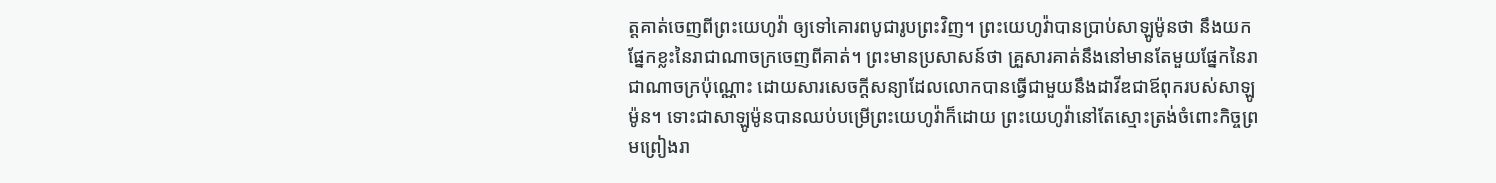ត្តគាត់ចេញពីព្រះយេហូវ៉ា ឲ្យទៅគោរពបូជារូបព្រះវិញ។ ព្រះយេហូវ៉ាបានប្រាប់សាឡូម៉ូនថា នឹងយកផ្នែកខ្លះនៃរាជាណាចក្រចេញពីគាត់។ ព្រះមានប្រសាសន៍ថា គ្រួសារគាត់នឹងនៅមានតែមួយផ្នែកនៃរាជាណាចក្រប៉ុណ្ណោះ ដោយសារសេចក្ដីសន្យាដែលលោកបានធ្វើជាមួយនឹងដាវីឌជាឪពុករបស់សាឡូម៉ូន។ ទោះជាសាឡូម៉ូនបានឈប់បម្រើព្រះយេហូវ៉ាក៏ដោយ ព្រះយេហូវ៉ានៅតែស្មោះត្រង់ចំពោះកិច្ចព្រមព្រៀងរា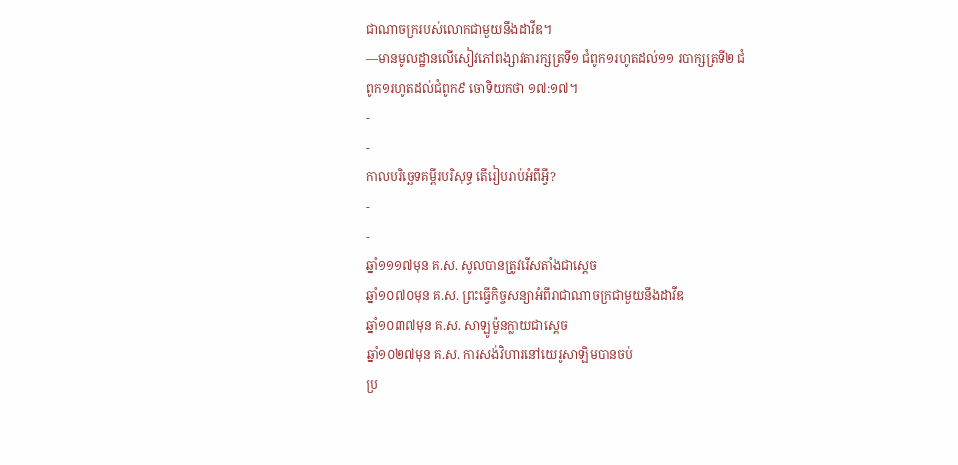ជាណាចក្ររបស់លោកជាមួយនឹងដាវីឌ។
—មានមូលដ្ឋានលើសៀវភៅពង្សាវតារក្សត្រទី១ ជំពូក១រហូតដល់១១ របាក្សត្រទី២ ជំពូក១រហូតដល់ជំពូក៩ ចោទិយកថា ១៧:១៧។
-
-
កាលបរិច្ឆេទគម្ពីរបរិសុទ្ធ តើរៀបរាប់អំពីអ្វី?
-
-
ឆ្នាំ១១១៧មុន គ.ស. សូលបានត្រូវរើសតាំងជាស្តេច
ឆ្នាំ១០៧០មុន គ.ស. ព្រះធ្វើកិច្ចសន្យាអំពីរាជាណាចក្រជាមួយនឹងដាវីឌ
ឆ្នាំ១០៣៧មុន គ.ស. សាឡូម៉ូនក្លាយជាស្តេច
ឆ្នាំ១០២៧មុន គ.ស. ការសង់វិហារនៅយេរូសាឡិមបានចប់
ប្រ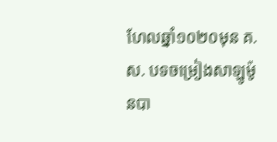ហែលឆ្នាំ១០២០មុន គ.ស. បទចម្រៀងសាឡូម៉ូនបា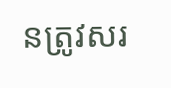នត្រូវសរ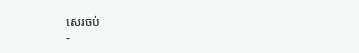សេរចប់
-